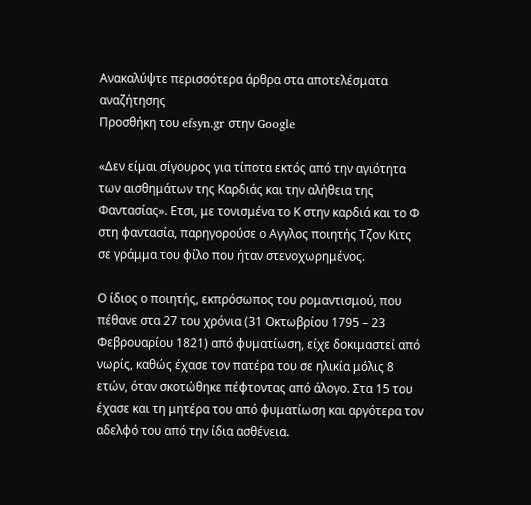Ανακαλύψτε περισσότερα άρθρα στα αποτελέσματα αναζήτησης
Προσθήκη του efsyn.gr στην Google

«Δεν είμαι σίγουρος για τίποτα εκτός από την αγιότητα των αισθημάτων της Καρδιάς και την αλήθεια της Φαντασίας». Ετσι, με τονισμένα το Κ στην καρδιά και το Φ στη φαντασία, παρηγορούσε ο Αγγλος ποιητής Τζον Κιτς σε γράμμα του φίλο που ήταν στενοχωρημένος.

Ο ίδιος ο ποιητής, εκπρόσωπος του ρομαντισμού, που πέθανε στα 27 του χρόνια (31 Οκτωβρίου 1795 – 23 Φεβρουαρίου 1821) από φυματίωση, είχε δοκιμαστεί από νωρίς, καθώς έχασε τον πατέρα του σε ηλικία μόλις 8 ετών, όταν σκοτώθηκε πέφτοντας από άλογο. Στα 15 του έχασε και τη μητέρα του από φυματίωση και αργότερα τον αδελφό του από την ίδια ασθένεια.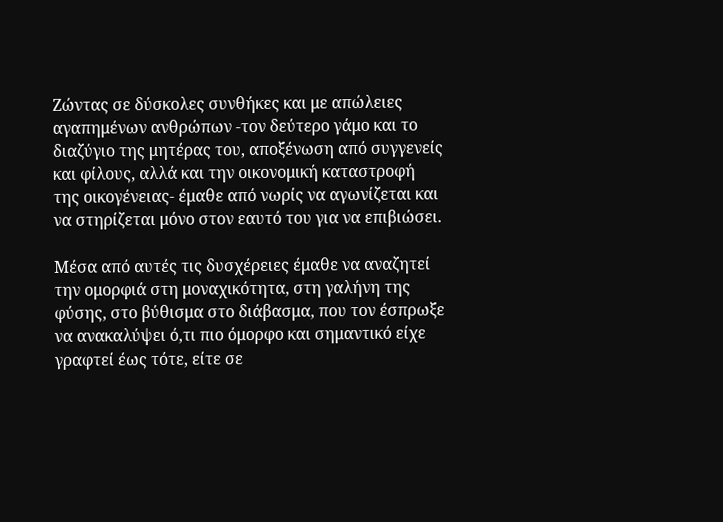Ζώντας σε δύσκολες συνθήκες και με απώλειες αγαπημένων ανθρώπων -τον δεύτερο γάμο και το διαζύγιο της μητέρας του, αποξένωση από συγγενείς και φίλους, αλλά και την οικονομική καταστροφή της οικογένειας- έμαθε από νωρίς να αγωνίζεται και να στηρίζεται μόνο στον εαυτό του για να επιβιώσει.

Μέσα από αυτές τις δυσχέρειες έμαθε να αναζητεί την ομορφιά στη μοναχικότητα, στη γαλήνη της φύσης, στο βύθισμα στο διάβασμα, που τον έσπρωξε να ανακαλύψει ό,τι πιο όμορφο και σημαντικό είχε γραφτεί έως τότε, είτε σε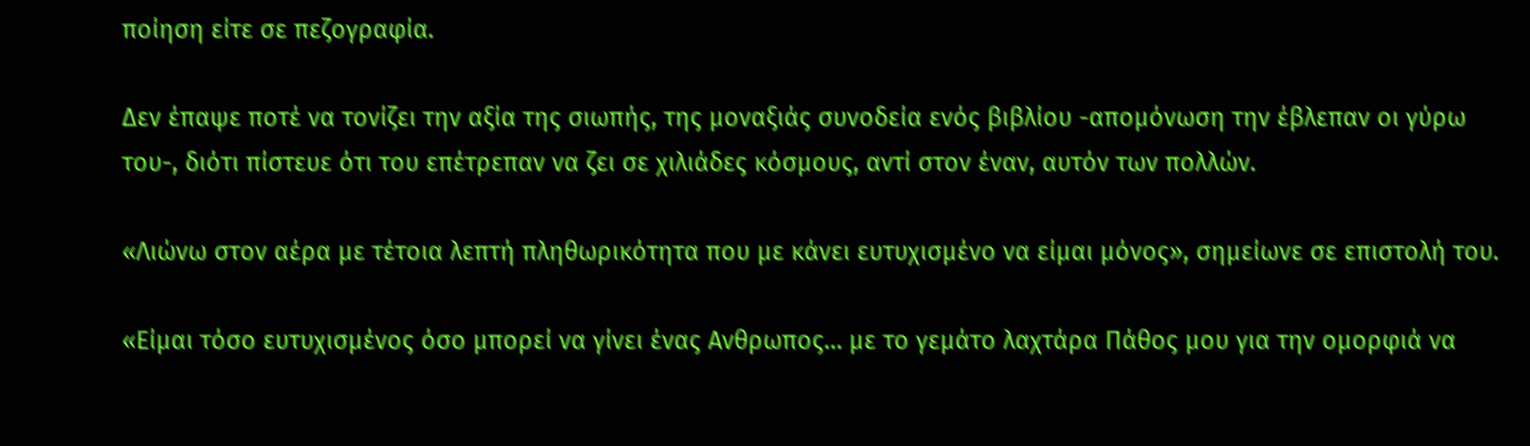ποίηση είτε σε πεζογραφία.

Δεν έπαψε ποτέ να τονίζει την αξία της σιωπής, της μοναξιάς συνοδεία ενός βιβλίου -απομόνωση την έβλεπαν οι γύρω του-, διότι πίστευε ότι του επέτρεπαν να ζει σε χιλιάδες κόσμους, αντί στον έναν, αυτόν των πολλών.

«Λιώνω στον αέρα με τέτοια λεπτή πληθωρικότητα που με κάνει ευτυχισμένο να είμαι μόνος», σημείωνε σε επιστολή του.

«Είμαι τόσο ευτυχισμένος όσο μπορεί να γίνει ένας Ανθρωπος… με το γεμάτο λαχτάρα Πάθος μου για την ομορφιά να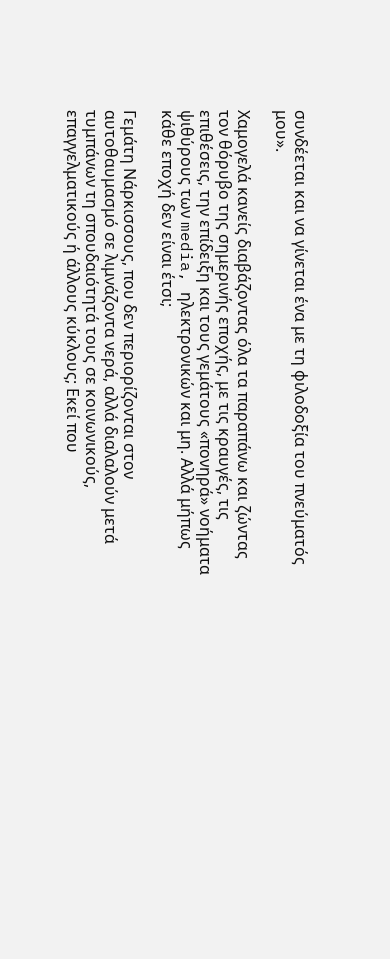συνδέεται και να γίνεται ένα με τη φιλοδοξία του πνεύματός μου».

Χαμογελά κανείς διαβάζοντας όλα τα παραπάνω και ζώντας τον θόρυβο της σημερινής εποχής, με τις κραυγές, τις επιθέσεις, την επίδειξη και τους γεμάτους «πονηρά» νοήματα ψιθύρους των media, ηλεκτρονικών και μη. Αλλά μήπως κάθε εποχή δεν είναι έτσι;

Γεμάτη Νάρκισσους, που δεν περιορίζονται στον αυτοθαυμασμό σε λιμνάζοντα νερά, αλλά διαλαλούν μετά τυμπάνων τη σπουδαιότητά τους σε κοινωνικούς, επαγγελματικούς ή άλλους κύκλους; Εκεί που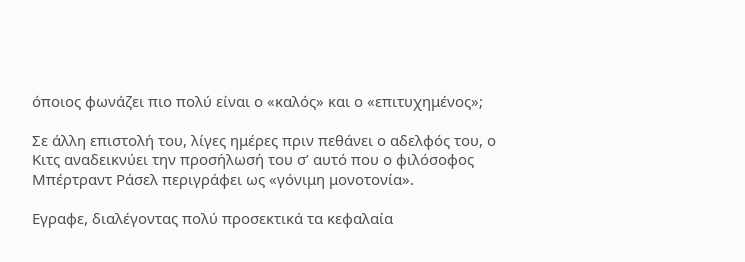όποιος φωνάζει πιο πολύ είναι ο «καλός» και ο «επιτυχημένος»;

Σε άλλη επιστολή του, λίγες ημέρες πριν πεθάνει ο αδελφός του, ο Κιτς αναδεικνύει την προσήλωσή του σ’ αυτό που ο φιλόσοφος Μπέρτραντ Ράσελ περιγράφει ως «γόνιμη μονοτονία».

Εγραφε, διαλέγοντας πολύ προσεκτικά τα κεφαλαία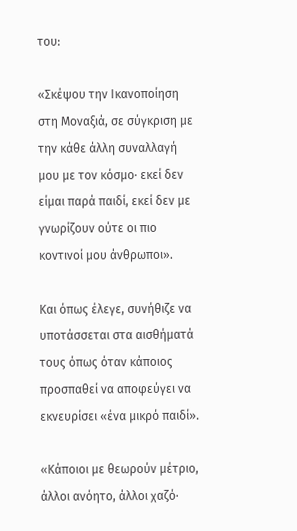του:

«Σκέψου την Ικανοποίηση στη Μοναξιά, σε σύγκριση με την κάθε άλλη συναλλαγή μου με τον κόσμο· εκεί δεν είμαι παρά παιδί, εκεί δεν με γνωρίζουν ούτε οι πιο κοντινοί μου άνθρωποι».

Και όπως έλεγε, συνήθιζε να υποτάσσεται στα αισθήματά τους όπως όταν κάποιος προσπαθεί να αποφεύγει να εκνευρίσει «ένα μικρό παιδί».

«Κάποιοι με θεωρούν μέτριο, άλλοι ανόητο, άλλοι χαζό·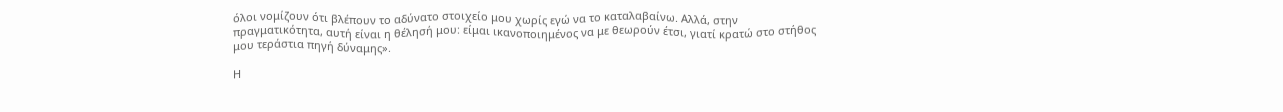όλοι νομίζουν ότι βλέπουν το αδύνατο στοιχείο μου χωρίς εγώ να το καταλαβαίνω. Αλλά, στην πραγματικότητα, αυτή είναι η θέλησή μου: είμαι ικανοποιημένος να με θεωρούν έτσι, γιατί κρατώ στο στήθος μου τεράστια πηγή δύναμης».

Η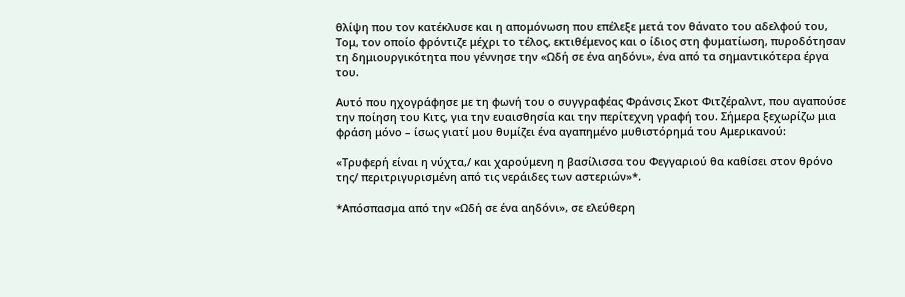θλίψη που τον κατέκλυσε και η απομόνωση που επέλεξε μετά τον θάνατο του αδελφού του, Τομ, τον οποίο φρόντιζε μέχρι το τέλος, εκτιθέμενος και ο ίδιος στη φυματίωση, πυροδότησαν τη δημιουργικότητα που γέννησε την «Ωδή σε ένα αηδόνι», ένα από τα σημαντικότερα έργα του.

Αυτό που ηχογράφησε με τη φωνή του ο συγγραφέας Φράνσις Σκοτ Φιτζέραλντ, που αγαπούσε την ποίηση του Κιτς, για την ευαισθησία και την περίτεχνη γραφή του. Σήμερα ξεχωρίζω μια φράση μόνο – ίσως γιατί μου θυμίζει ένα αγαπημένο μυθιστόρημά του Αμερικανού:

«Τρυφερή είναι η νύχτα,/ και χαρούμενη η βασίλισσα του Φεγγαριού θα καθίσει στον θρόνο της/ περιτριγυρισμένη από τις νεράιδες των αστεριών»*.

*Απόσπασμα από την «Ωδή σε ένα αηδόνι», σε ελεύθερη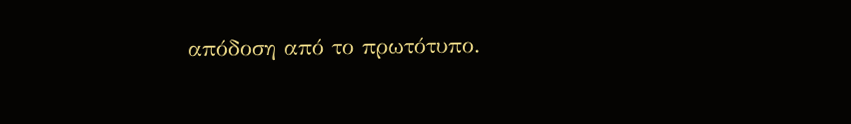απόδοση από το πρωτότυπο.